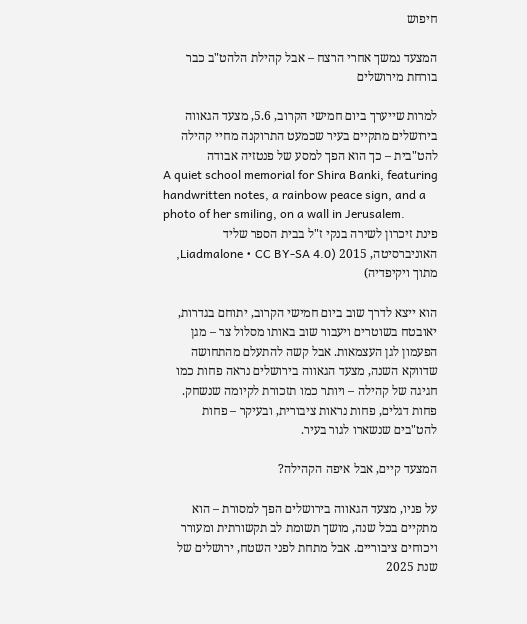חיפוש

המצעד נמשך אחרי הרצח – אבל קהילת הלהט"ב כבר בורחת מירושלים

למרות שייערך ביום חמישי הקרוב, 5.6, מצעד הגאווה בירושלים מתקיים בעיר שכמעט התרוקנה מחיי קהילה להט"בית – כך הוא הפך למסע של פנטזיה אבודה
A quiet school memorial for Shira Banki, featuring handwritten notes, a rainbow peace sign, and a photo of her smiling, on a wall in Jerusalem.
פינת זיכרון לשירה בנקי ז"ל בבית הספר שליד האוניברסיטה, 2015 (Liadmalone • CC BY-SA 4.0, מתוך ויקיפדיה)

הוא ייצא לדרך שוב ביום חמישי הקרוב, יתוחם בגדרות, יאובטח בשוטרים ויעבור שוב באותו מסלול צר – מגן הפעמון לגן העצמאות. אבל קשה להתעלם מהתחושה שדווקא השנה, מצעד הגאווה בירושלים נראה פחות כמו חגיגה של קהילה – ויותר כמו תזכורת לקיומה שנשחק. פחות דגלים, פחות נראות ציבורית, ובעיקר – פחות להט"בים שנשארו לגור בעיר.

המצעד קיים, אבל איפה הקהילה?

על פניו, מצעד הגאווה בירושלים הפך למסורת – הוא מתקיים בכל שנה, מושך תשומת לב תקשורתית ומעורר ויכוחים ציבוריים. אבל מתחת לפני השטח, ירושלים של שנת 2025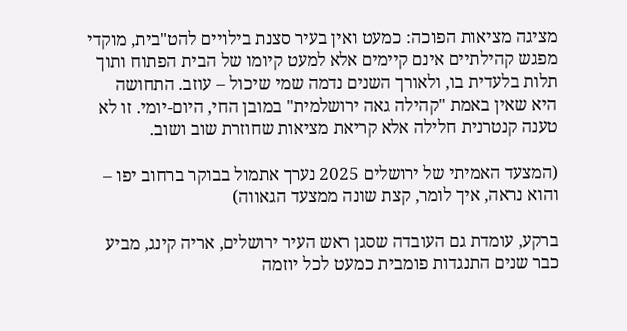מציגה מציאות הפוכה: כמעט ואין בעיר סצנת בילויים להט"בית, מוקדי מפגש קהילתיים אינם קיימים אלא למעט קיומו של הבית הפתוח ותוך תלות בלעדית בו, ולאורך השנים נדמה שמי שיכול – עוזב. התחושה היא שאין באמת "קהילה גאה ירושלמית" במובן החי, היום-יומי. זו לא טענה קנטרנית חלילה אלא קריאת מציאות שחוזרת שוב ושוב.

(המצעד האמיתי של ירושלים 2025 נערך אתמול בבוקר ברחוב יפו – והוא נראה, איך לומר, קצת שונה ממצעד הגאווה)

ברקע, עומדת גם העובדה שסגן ראש העיר ירושלים, אריה קינג, מביע כבר שנים התנגדות פומבית כמעט לכל יוזמה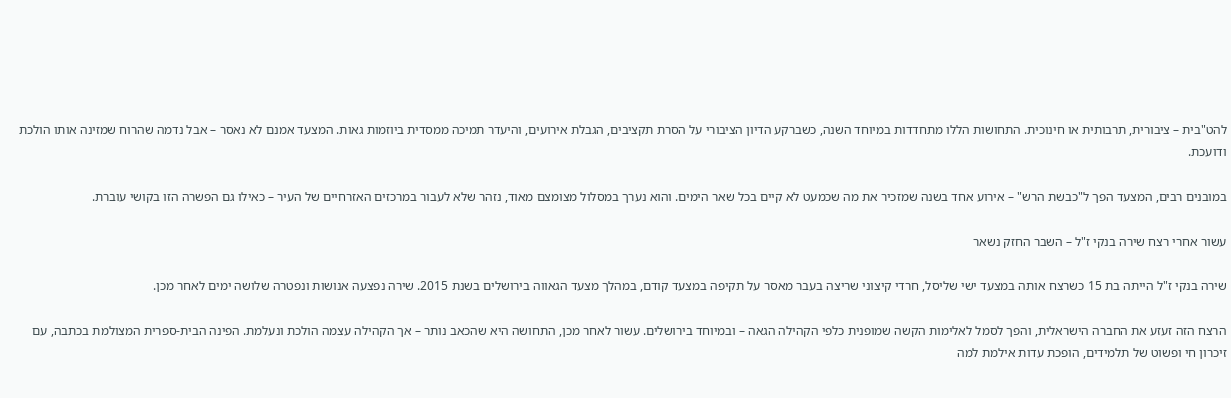להט"בית – ציבורית, תרבותית או חינוכית. התחושות הללו מתחדדות במיוחד השנה, כשברקע הדיון הציבורי על הסרת תקציבים, הגבלת אירועים, והיעדר תמיכה ממסדית ביוזמות גאות. המצעד אמנם לא נאסר – אבל נדמה שהרוח שמזינה אותו הולכת ודועכת.

במובנים רבים, המצעד הפך ל"כבשת הרש" – אירוע אחד בשנה שמזכיר את מה שכמעט לא קיים בכל שאר הימים. והוא נערך במסלול מצומצם מאוד, נזהר שלא לעבור במרכזים האזרחיים של העיר – כאילו גם הפשרה הזו בקושי עוברת.

עשור אחרי רצח שירה בנקי ז"ל – השבר החזק נשאר

שירה בנקי ז"ל הייתה בת 15 כשרצח אותה במצעד ישי שליסל, חרדי קיצוני שריצה בעבר מאסר על תקיפה במצעד קודם, במהלך מצעד הגאווה בירושלים בשנת 2015. שירה נפצעה אנושות ונפטרה שלושה ימים לאחר מכן.

הרצח הזה זעזע את החברה הישראלית, והפך לסמל לאלימות הקשה שמופנית כלפי הקהילה הגאה – ובמיוחד בירושלים. עשור לאחר מכן, התחושה היא שהכאב נותר – אך הקהילה עצמה הולכת ונעלמת. הפינה הבית-ספרית המצולמת בכתבה, עם זיכרון חי ופשוט של תלמידים, הופכת עדות אילמת למה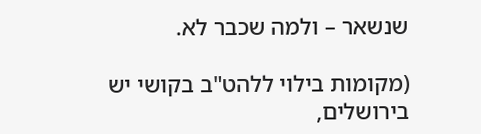שנשאר – ולמה שכבר לא.

(מקומות בילוי ללהט"ב בקושי יש בירושלים,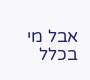אבל מי בכלל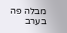מבלה פה בערב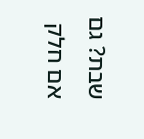שבת? גם אם חלק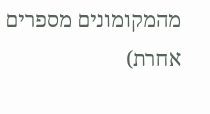מהמקומונים מספרים אחרת)